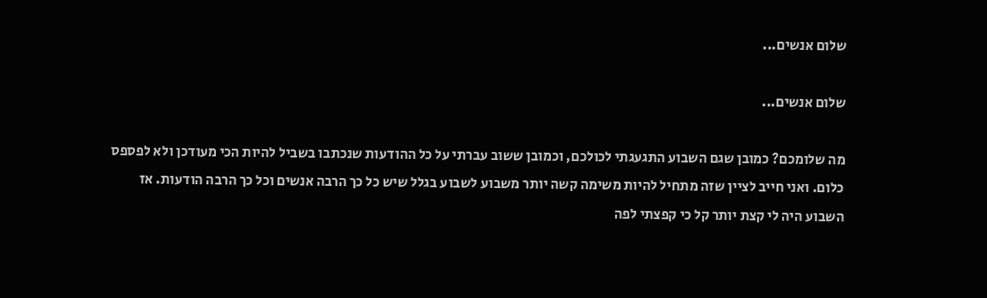שלום אנשים...

שלום אנשים...

מה שלומכם? כמובן שגם השבוע התגעגתי לכולכם, וכמובן ששוב עברתי על כל ההודעות שנכתבו בשביל להיות הכי מעודכן ולא לפספס כלום. ואני חייב לציין שזה מתחיל להיות משימה קשה יותר משבוע לשבוע בגלל שיש כל כך הרבה אנשים וכל כך הרבה הודעות. אז השבוע היה לי קצת יותר קל כי קפצתי לפה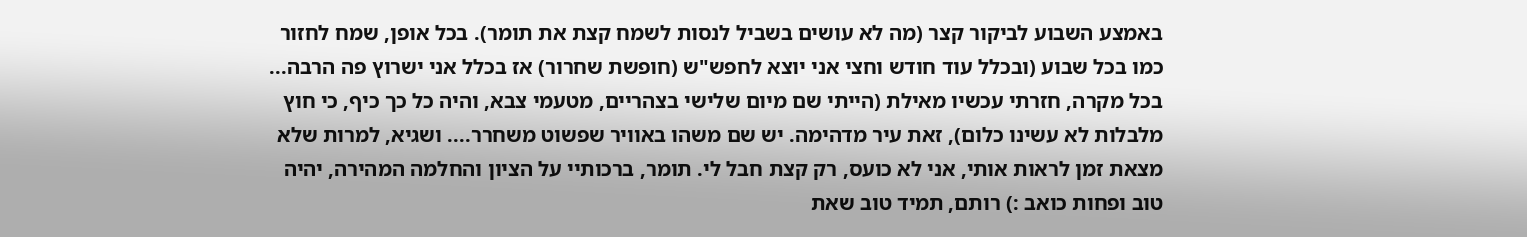באמצע השבוע לביקור קצר (מה לא עושים בשביל לנסות לשמח קצת את תומר). בכל אופן, שמח לחזור כמו בכל שבוע (ובכלל עוד חודש וחצי אני יוצא לחפש"ש (חופשת שחרור) אז בכלל אני ישרוץ פה הרבה... בכל מקרה, חזרתי עכשיו מאילת (הייתי שם מיום שלישי בצהריים, מטעמי צבא, והיה כל כך כיף, כי חוץ מלבלות לא עשינו כלום), זאת עיר מדהימה. יש שם משהו באוויר שפשוט משחרר.... ושגיא, למרות שלא מצאת זמן לראות אותי, אני לא כועס, רק קצת חבל לי. תומר, ברכותיי על הציון והחלמה המהירה, יהיה טוב ופחות כואב :) רותם, תמיד טוב שאת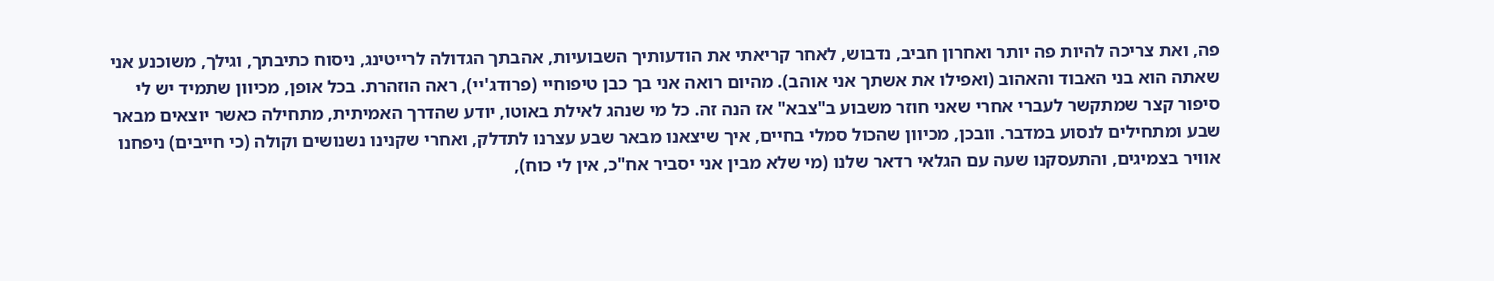פה, ואת צריכה להיות פה יותר ואחרון חביב, נדבוש, לאחר קריאתי את הודעותיך השבועיות, אהבתך הגדולה לרייטינג, ניסוח כתיבתך, וגילך, משוכנע אני שאתה הוא בני האבוד והאהוב (ואפילו את אשתך אני אוהב). מהיום רואה אני בך כבן טיפוחיי (פרודג'יי), ראה הוזהרת. בכל אופן, מכיוון שתמיד יש לי סיפור קצר שמתקשר לעברי אחרי שאני חוזר משבוע ב"צבא" אז הנה זה. כל מי שנהג לאילת באוטו, יודע שהדרך האמיתית, מתחילה כאשר יוצאים מבאר שבע ומתחילים לנסוע במדבר. וובכן, מכיוון שהכול סמלי בחיים, איך שיצאנו מבאר שבע עצרנו לתדלק, ואחרי שקנינו נשנושים וקולה (כי חייבים) ניפחנו אוויר בצמיגים, והתעסקנו שעה עם הגלאי רדאר שלנו (מי שלא מבין אני יסביר אח"כ, אין לי כוח),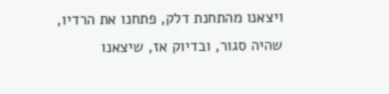ויצאנו מהתחנת דלק, פתחנו את הרדיו, שהיה סגור, ובדיוק אז, שיצאנו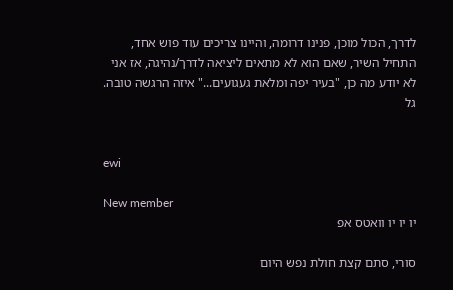לדרך, הכול מוכן, פנינו דרומה, והיינו צריכים עוד פוש אחד, התחיל השיר, שאם הוא לא מתאים ליציאה לדרך/נהיגה, אז אני לא יודע מה כן, "בעיר יפה ומלאת געגועים..." איזה הרגשה טובה. גל


ewi

New member
יו יו יו וואטס אפ

סורי, סתם קצת חולת נפש היום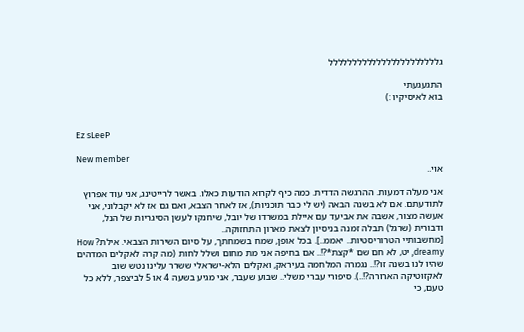גללללללללללללללללללללללל

התגעגעתי
בוא לאיסיקיו :)


Ez sLeeP

New member
אוי..

אני מעלה דמעות. ההרגשה הדדית. כמה כיף לקרוא הודעות כאלו. באשר לרייטינג, אני עוד אפרוץ לתודעתם. אם לא בשנה הבאה (יש לי כבר תוכניות), אז לאחר הצבא, ואם גם אז לא יקבלוני, אני אעשה מצור, אשבה את אביעד עם איילת במשרדו של יובל, שיחנקו לעשן הסיגריות של הנל, ודבורית (שרגל) תבלה זמנה בניסיון לצאת מארון התחזוקה..
[מחשבותיי הטרוריסטיות.. יאממ..]. בכל אופן, שמח בשמחתך, על סיום השירות הצבאי. אילת? How dreamy, יט, לא חם שם *קצת*?!.. אם בחיפה אני מת מחום ושלל לחות (מה קרה לאקלים המדהים שהיו לנו בשנה זו?!.. נגמרה המלחמה בעיראק, ואקלים הלא-ישראלי ששרר עלינו נטש שוב לאקזוטיקה הארורה?!..). סיפורי עברי משלי.. שבוע שעבר, אני מגיע בשעה 4 או 5 לביצפר, ללא כל טעם, כי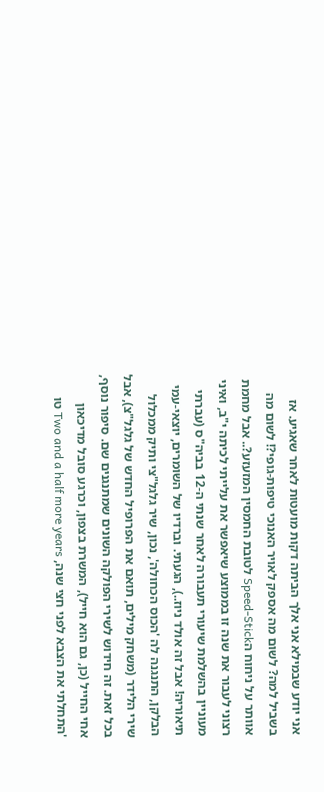אני יודע שבמילא אני אלך הביתה דקות מועטות לאחר שאגיע. אז בשביל למה? לשום מה אספק לאויר האנוכי טיפות-גופי?! לשום מה אוותר על ניחוח הSpeed-Stick לטובת החמסין המזעזע?.. אבל מחמת רצוני לעבור את שנה זו בממוצע שיאפשר את עלייתי לכיתה י"ב, ואיני מעוניין בהשלמת שיעורי תעבורה לאחר שנתי ה-12 בביה"ס (עברתי תיאוריה! אבל זה אולד ניוז..), הגעתי. וברדיו של השומרים, יוצאי-עמי הבלקן, התנגנה לה 'הכוס הכחולה', נכון, שיר גלגל"צי ותיק ממכלול שירי הלידר (משחק מילים, תואם את הפרופיל החדש של גלגל"צ), אבל בכל זאת. זה חידוש לשירי הפולקה השונים שמתנגנים שם. סיפור נוסף, אחי החייל (כן, גם הוא חייל), המשרת בצפון, וכרגע סובל מדיכאון 'התחלתי את הצבא לפני חצי שנה, Two and a half more years טו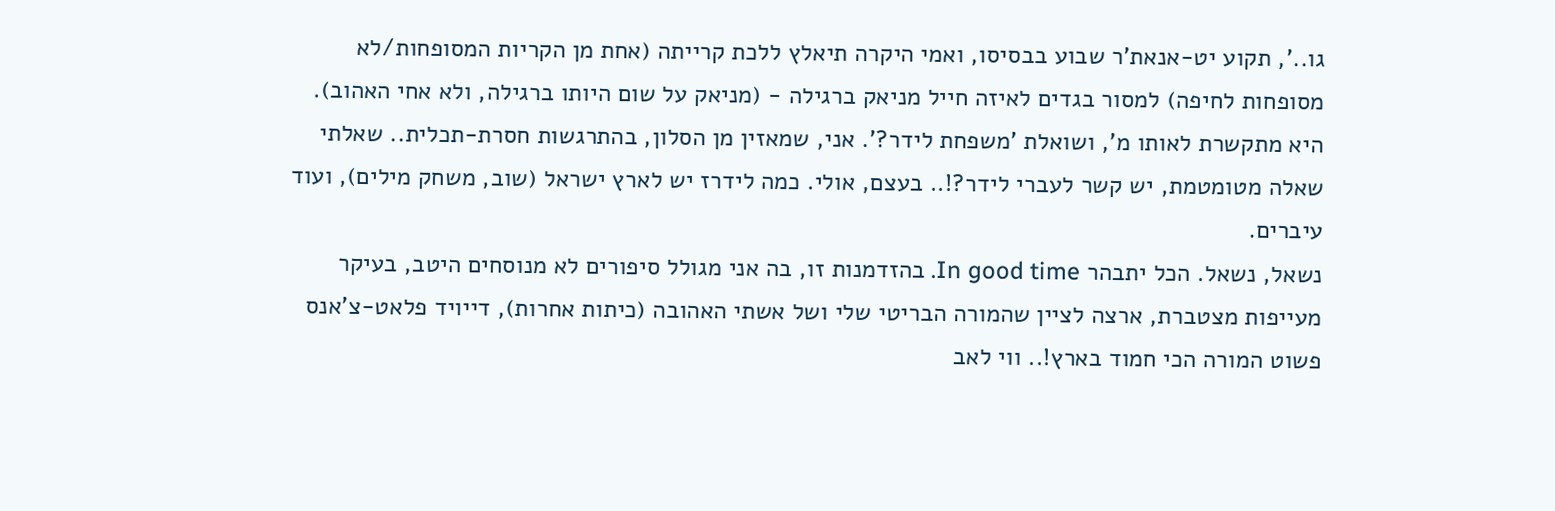גו..', תקוע יט-אנאת'ר שבוע בבסיסו, ואמי היקרה תיאלץ ללכת קרייתה (אחת מן הקריות המסופחות/לא מסופחות לחיפה) למסור בגדים לאיזה חייל מניאק ברגילה - (מניאק על שום היותו ברגילה, ולא אחי האהוב). היא מתקשרת לאותו מ', ושואלת 'משפחת לידר?'. אני, שמאזין מן הסלון, בהתרגשות חסרת-תכלית.. שאלתי שאלה מטומטמת, יש קשר לעברי לידר?!.. בעצם, אולי. כמה לידרז יש לארץ ישראל (שוב, משחק מילים), ועוד עיברים.
נשאל, נשאל. הכל יתבהר In good time. בהזדמנות זו, בה אני מגולל סיפורים לא מנוסחים היטב, בעיקר מעייפות מצטברת, ארצה לציין שהמורה הבריטי שלי ושל אשתי האהובה (כיתות אחרות), דייויד פלאט-צ'אנס פשוט המורה הכי חמוד בארץ!.. ווי לאב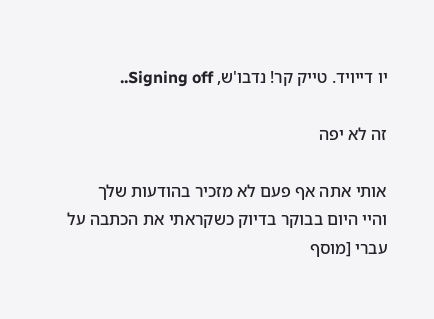יו דייויד. טייק קר! נדבו'ש, Signing off..

זה לא יפה

אותי אתה אף פעם לא מזכיר בהודעות שלך
והיי היום בבוקר בדיוק כשקראתי את הכתבה על עברי [מוסף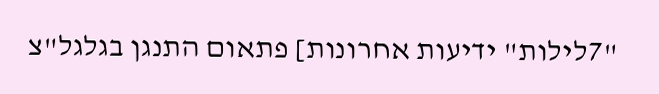"7לילות" ידיעות אחרונות] פתאום התנגן בגלגל"צ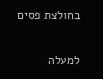בחולצת פסים

למעלה